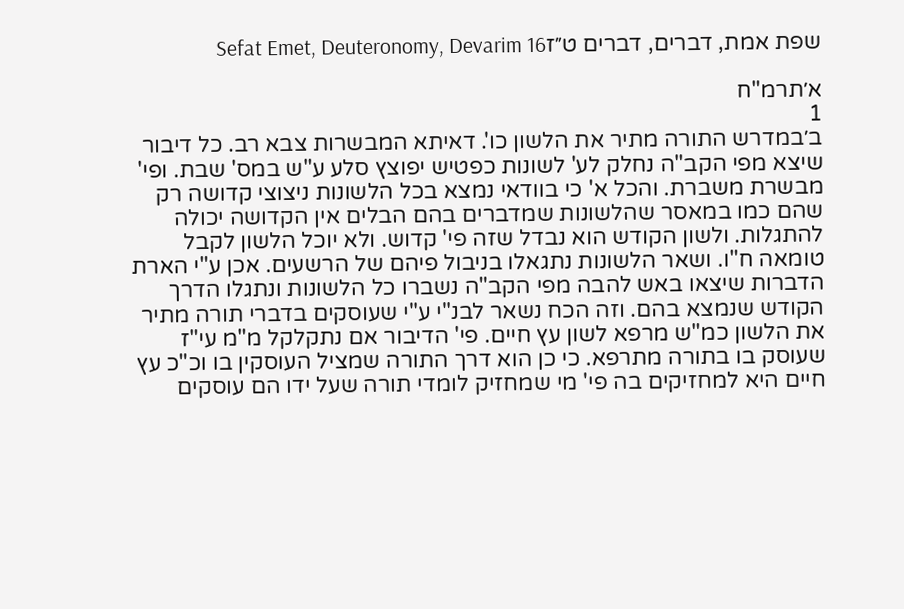שפת אמת, דברים, דברים ט״זSefat Emet, Deuteronomy, Devarim 16

א׳תרמ"ח
1
ב׳במדרש התורה מתיר את הלשון כו'. דאיתא המבשרות צבא רב. כל דיבור שיצא מפי הקב"ה נחלק לע' לשונות כפטיש יפוצץ סלע ע"ש במס' שבת. ופי' מבשרת משברת. והכל א' כי בוודאי נמצא בכל הלשונות ניצוצי קדושה רק שהם כמו במאסר שהלשונות שמדברים בהם הבלים אין הקדושה יכולה להתגלות. ולשון הקודש הוא נבדל שזה פי' קדוש. ולא יוכל הלשון לקבל טומאה ח"ו. ושאר הלשונות נתגאלו בניבול פיהם של הרשעים. אכן ע"י הארת הדברות שיצאו באש להבה מפי הקב"ה נשברו כל הלשונות ונתגלו הדרך הקודש שנמצא בהם. וזה הכח נשאר לבנ"י ע"י שעוסקים בדברי תורה מתיר את הלשון כמ"ש מרפא לשון עץ חיים. פי' הדיבור אם נתקלקל מ"מ עי"ז שעוסק בו בתורה מתרפא. כי כן הוא דרך התורה שמציל העוסקין בו וכ"כ עץ חיים היא למחזיקים בה פי' מי שמחזיק לומדי תורה שעל ידו הם עוסקים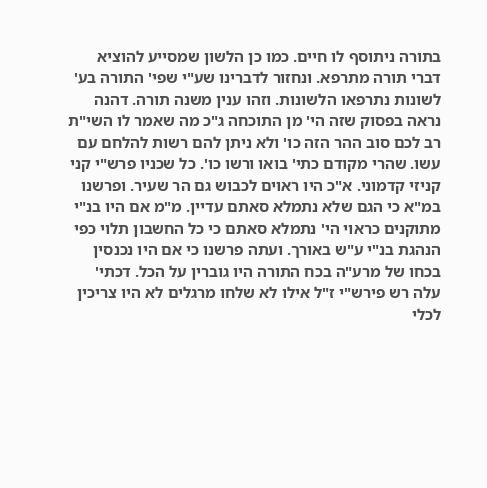בתורה ניתוסף לו חיים. כמו כן הלשון שמסייע להוציא דברי תורה מתרפא. ונחזור לדברינו שע"י שפי' התורה בע' לשונות נתרפאו הלשונות. וזהו ענין משנה תורה. דהנה נראה בפסוק שזה הי' מן התוכחה ג"כ מה שאמר לו השי"ת רב לכם סוב ההר הזה כו' ולא ניתן להם רשות להלחם עם עשו. שהרי מקודם כתי' בואו ורשו כו'. כל שכניו פרש"י קני קניזי קדמוני. א"כ היו ראוים לכבוש גם הר שעיר. ופרשנו במ"א כי הגם שלא נתמלא סאתם עדיין. מ"מ אם היו בנ"י מתוקנים כראוי הי' נתמלא סאתם כי כל החשבון תלוי כפי הנהגת בנ"י ע"ש באורך. ועתה פרשנו כי אם היו נכנסין בכחו של מרע"ה בכח התורה היו גוברין על הכל. דכתי' עלה רש פירש"י ז"ל אילו לא שלחו מרגלים לא היו צריכין לכלי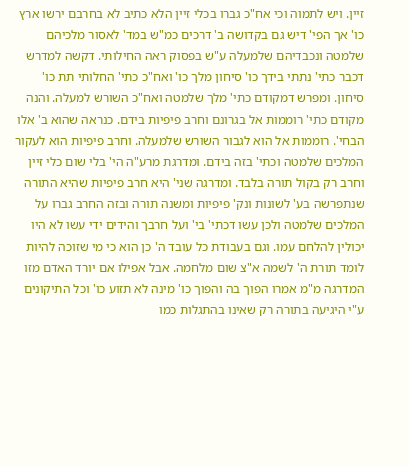זיין. ויש לתמוה וכי אח"כ גברו בכלי זיין הלא כתיב לא בחרבם ירשו ארץ כו' אך הפי' דיש גם בקדושה ב' דרכים כמ"ש במד' לאסור מלכיהם שלמטה ונכבדיהם שלמעלה ע"ש בפסוק ראה החילותי. דקשה למדרש דכבר כתי' נתתי בידך כו' סיחון מלך כו' ואח"כ כתי' החלותי תת כו' סיחון. ומפרש דמקודם כתי' מלך שלמטה ואח"כ השורש למעלה. והנה מקודם כתי' רוממות אל בגרונם וחרב פיפיות בידם. כנראה שהוא ב' אלו הבחי'. רוממות אל הוא לגבור השורש שלמעלה. וחרב פיפיות הוא לעקור המלכים שלמטה וכתי' בזה בידם. ומדרגת מרע"ה הי' בלי שום כלי זיין וחרב רק בקול תורה בלבד. ומדרגה שני' היא חרב פיפיות שהיא התורה שנתפרשה בע' לשונות ונק' פיפיות ומשנה תורה ובזה החרב גברו על המלכים שלמטה ולכן עשו דכתי' בי' ועל חרבך והידים ידי עשו לא היו יכולין להלחם עמו. וגם בעבודת כל עובד ה' כן הוא כי מי שזוכה להיות לומד תורת ה' לשמה א"צ שום מלחמה. אבל אפילו אם יורד האדם מזו המדרגה מ"מ אמרו הפוך בה והפוך כו' מינה לא תזוע כו' וכל התיקונים ע"י היגיעה בתורה רק שאינו בהתגלות כמו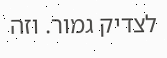לצדיק גמור. וזה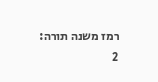רמז משנה תורה:
2